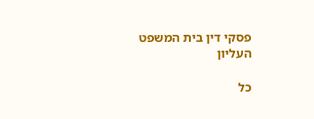פסקי דין בית המשפט העליון

כל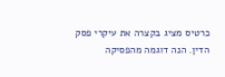כרטיס מציג בקצרה את עיקרי פסק הדין. הנה דוגמה מהפסיקה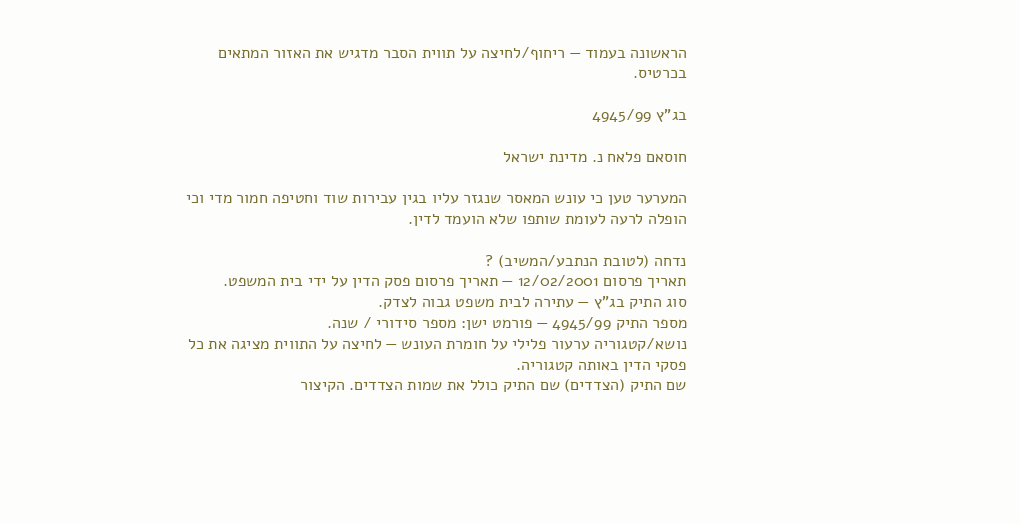הראשונה בעמוד — ריחוף/לחיצה על תווית הסבר מדגיש את האזור המתאים בכרטיס.

בג"ץ 4945/99

חוסאם פלאח נ. מדינת ישראל

המערער טען כי עונש המאסר שנגזר עליו בגין עבירות שוד וחטיפה חמור מדי וכי הופלה לרעה לעומת שותפו שלא הועמד לדין.

נדחה (לטובת הנתבע/המשיב) ?
תאריך פרסום 12/02/2001 — תאריך פרסום פסק הדין על ידי בית המשפט.
סוג התיק בג"ץ — עתירה לבית משפט גבוה לצדק.
מספר התיק 4945/99 — פורמט ישן: מספר סידורי / שנה.
נושא/קטגוריה ערעור פלילי על חומרת העונש — לחיצה על התווית מציגה את כל פסקי הדין באותה קטגוריה.
שם התיק (הצדדים) שם התיק כולל את שמות הצדדים. הקיצור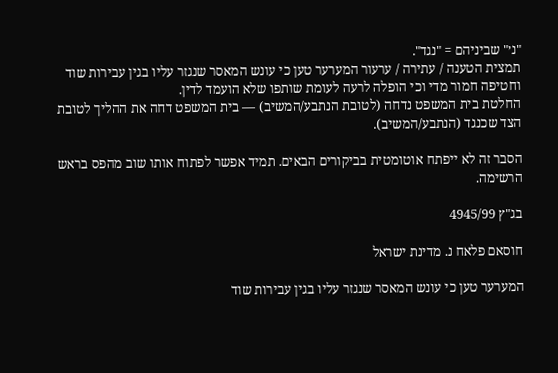"נ׳" שביניהם = "נגד".
תמצית הטענה / עתירה / ערעור המערער טען כי עונש המאסר שנגזר עליו בגין עבירות שוד וחטיפה חמור מדי וכי הופלה לרעה לעומת שותפו שלא הועמד לדין.
החלטת בית המשפט נדחה (לטובת הנתבע/המשיב) — בית המשפט דחה את ההליך לטובת הצד שכנגד (הנתבע/המשיב).

הסבר זה לא ייפתח אוטומטית בביקורים הבאים. תמיד אפשר לפתוח אותו שוב מהפס בראש הרשימה.

בג"ץ 4945/99

חוסאם פלאח נ. מדינת ישראל

המערער טען כי עונש המאסר שנגזר עליו בגין עבירות שוד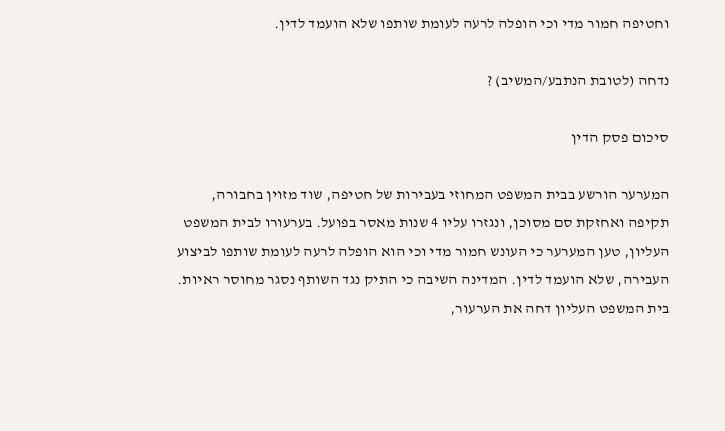וחטיפה חמור מדי וכי הופלה לרעה לעומת שותפו שלא הועמד לדין.

נדחה (לטובת הנתבע/המשיב) ?

סיכום פסק הדין

המערער הורשע בבית המשפט המחוזי בעבירות של חטיפה, שוד מזוין בחבורה, תקיפה ואחזקת סם מסוכן, ונגזרו עליו 4 שנות מאסר בפועל. בערעורו לבית המשפט העליון, טען המערער כי העונש חמור מדי וכי הוא הופלה לרעה לעומת שותפו לביצוע העבירה, שלא הועמד לדין. המדינה השיבה כי התיק נגד השותף נסגר מחוסר ראיות. בית המשפט העליון דחה את הערעור,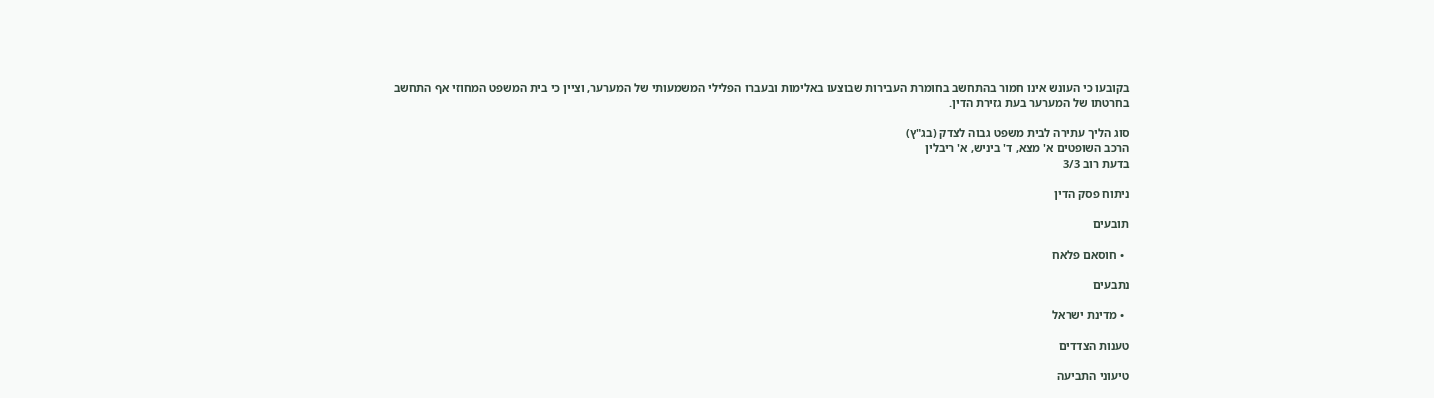בקובעו כי העונש אינו חמור בהתחשב בחומרת העבירות שבוצעו באלימות ובעברו הפלילי המשמעותי של המערער, וציין כי בית המשפט המחוזי אף התחשב בחרטתו של המערער בעת גזירת הדין.

סוג הליך עתירה לבית משפט גבוה לצדק (בג"ץ)
הרכב השופטים א' מצא, ד' ביניש, א' ריבלין
בדעת רוב 3/3

ניתוח פסק הדין

תובעים

  • חוסאם פלאח

נתבעים

  • מדינת ישראל

טענות הצדדים

טיעוני התביעה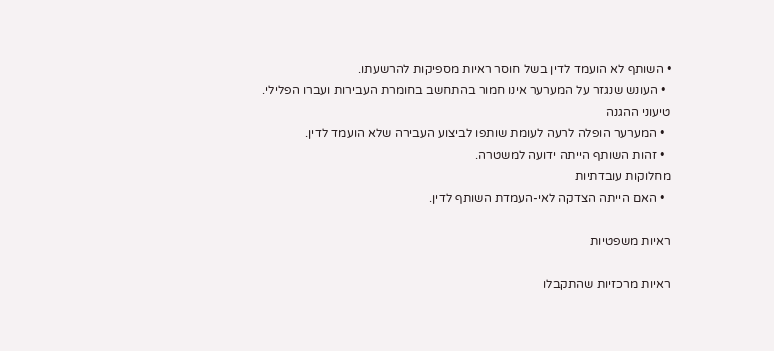• השותף לא הועמד לדין בשל חוסר ראיות מספיקות להרשעתו.
  • העונש שנגזר על המערער אינו חמור בהתחשב בחומרת העבירות ועברו הפלילי.
טיעוני ההגנה
  • המערער הופלה לרעה לעומת שותפו לביצוע העבירה שלא הועמד לדין.
  • זהות השותף הייתה ידועה למשטרה.
מחלוקות עובדתיות
  • האם הייתה הצדקה לאי-העמדת השותף לדין.

ראיות משפטיות

ראיות מרכזיות שהתקבלו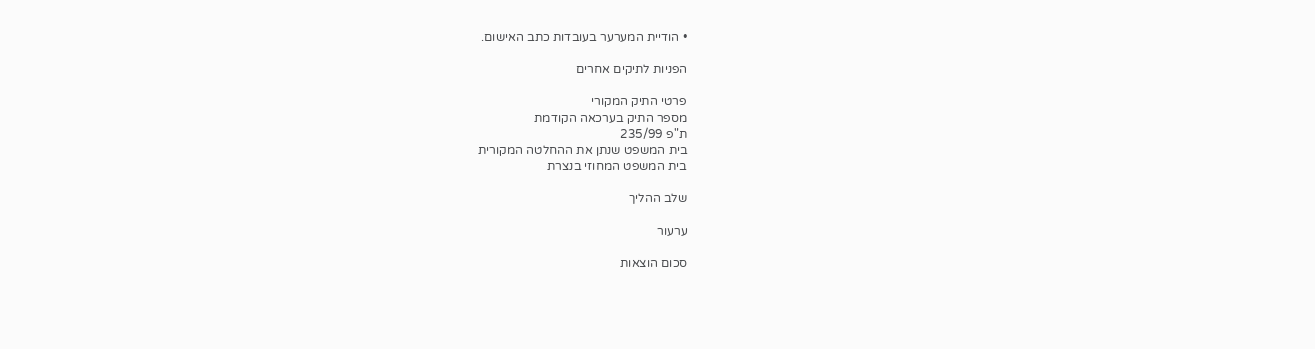• הודיית המערער בעובדות כתב האישום.

הפניות לתיקים אחרים

פרטי התיק המקורי
מספר התיק בערכאה הקודמת
ת"פ 235/99
בית המשפט שנתן את ההחלטה המקורית
בית המשפט המחוזי בנצרת

שלב ההליך

ערעור

סכום הוצאות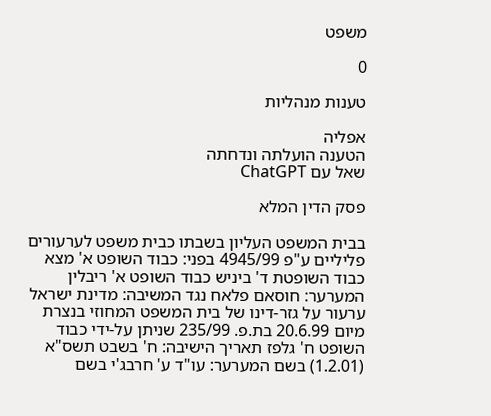משפט

0

טענות מנהליות

אפליה
הטענה הועלתה ונדחתה
שאל עם ChatGPT

פסק הדין המלא

בבית המשפט העליון בשבתו כבית משפט לערעורים פליליים ע"פ 4945/99 בפני: כבוד השופט א' מצא כבוד השופטת ד' ביניש כבוד השופט א' ריבלין המערער: חוסאם פלאח נגד המשיבה: מדינת ישראל ערעור על גזר-דינו של בית המשפט המחוזי בנצרת מיום 20.6.99 בת.פ. 235/99 שניתן על-ידי כבוד השופט ח' גלפז תאריך הישיבה: ח' בשבט תשס"א (1.2.01) בשם המערער: עו"ד ע' חרבג'י בשם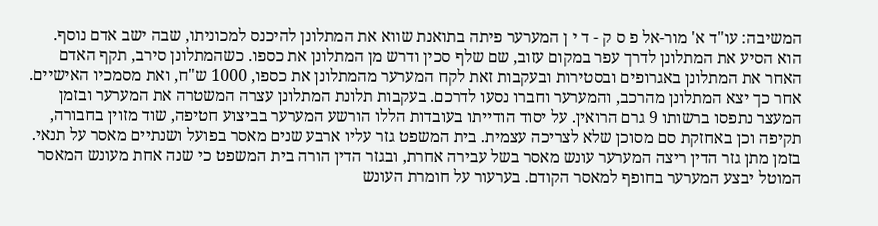המשיבה: עו"ד א' מור-אל פ ס ק - ד י ן המערער פיתה בתואנת שווא את המתלונן להיכנס למכוניתו, שבה ישב אדם נוסף. הוא הסיע את המתלונן לדרך עפר במקום עזוב, שם שלף סכין ודרש מן המתלונן את כספו. כשהמתלונן סירב, תקף האדם האחר את המתלונן באגרופים ובסטירות ובעקבות זאת לקח המערער מהמתלונן את כספו, 1000 ש"ח, ואת מסמכיו האישיים. אחר כך יצא המתלונן מהרכב, והמערער וחברו נסעו לדרכם. בעקבות תלונת המתלונן עצרה המשטרה את המערער ובזמן המעצר נתפסו ברשותו 9 גרם הרואין. על יסוד הודייתו בעובדות הללו הורשע המערער בביצוע חטיפה, שוד מזוין בחבורה, תקיפה וכן באחזקת סם מסוכן שלא לצריכה עצמית. בית המשפט גזר עליו ארבע שנים מאסר בפועל ושנתיים מאסר על תנאי. בזמן מתן גזר הדין ריצה המערער עונש מאסר בשל עבירה אחרת, ובגזר הדין הורה בית המשפט כי שנה אחת מעונש המאסר המוטל יבצע המערער בחופף למאסר הקודם. בערעור על חומרת העונש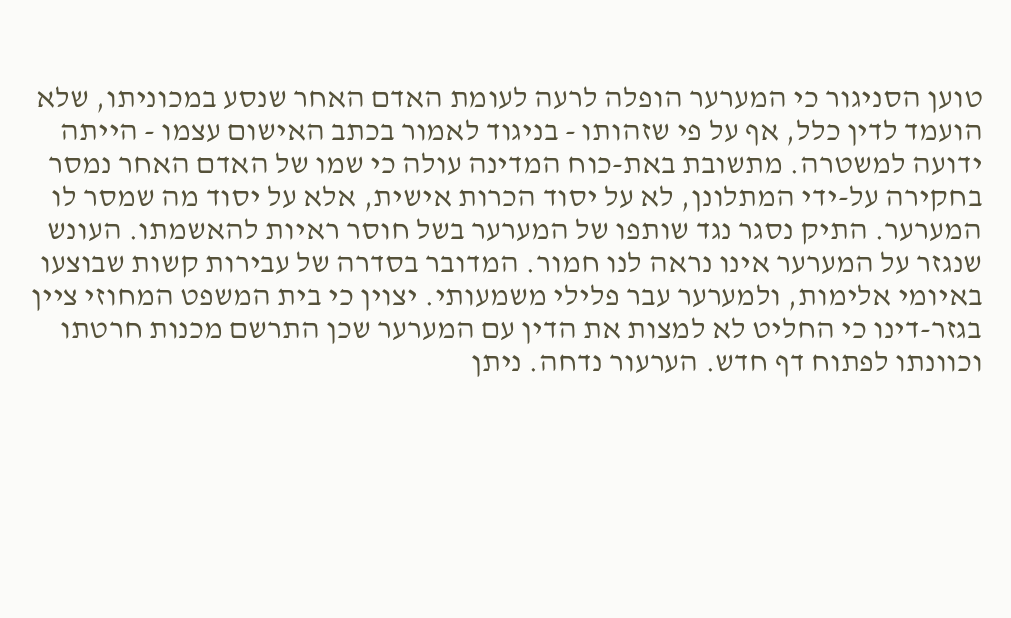טוען הסניגור כי המערער הופלה לרעה לעומת האדם האחר שנסע במכוניתו, שלא הועמד לדין כלל, אף על פי שזהותו - בניגוד לאמור בכתב האישום עצמו - הייתה ידועה למשטרה. מתשובת באת-כוח המדינה עולה כי שמו של האדם האחר נמסר בחקירה על-ידי המתלונן, לא על יסוד הכרות אישית, אלא על יסוד מה שמסר לו המערער. התיק נסגר נגד שותפו של המערער בשל חוסר ראיות להאשמתו. העונש שנגזר על המערער אינו נראה לנו חמור. המדובר בסדרה של עבירות קשות שבוצעו באיומי אלימות, ולמערער עבר פלילי משמעותי. יצוין כי בית המשפט המחוזי ציין בגזר-דינו כי החליט לא למצות את הדין עם המערער שכן התרשם מכנות חרטתו וכוונתו לפתוח דף חדש. הערעור נדחה. ניתן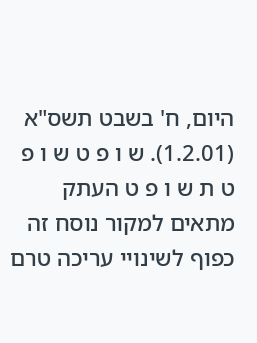היום, ח' בשבט תשס"א (1.2.01). ש ו פ ט ש ו פ ט ת ש ו פ ט העתק מתאים למקור נוסח זה כפוף לשינויי עריכה טרם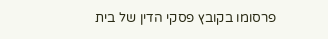פרסומו בקובץ פסקי הדין של בית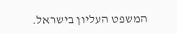המשפט העליון בישראל.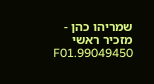שמריהו כהן - מזכיר ראשי 99049450.F01